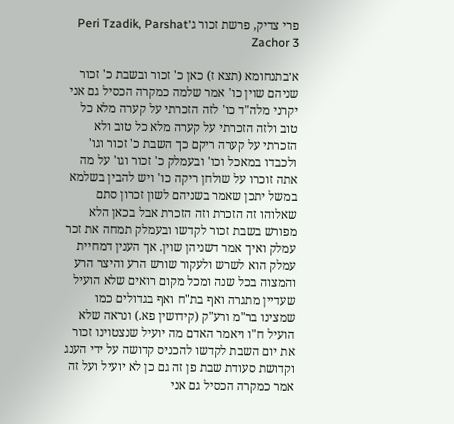פרי צדיק, פרשת זכור ג׳Peri Tzadik, Parshat Zachor 3

א׳בתנחומא (תצא ז) כאן כ' זכור ובשבת כ' זכור שניהם שוין כו' אמר שלמה כמקרה הכסיל גם אני יקרני מלה"ד כו' לזה הזכרתי על קערה מלא כל טוב ולזה הזכרתי על קערה מלא כל טוב ולא הזכרתי על קערה ריקם כך השבת כ' זכור וגו' ולכבדו במאכל וכו' ובעמלק כ' זכור וגו' על מה אתה זוכרו על שולחן ריקה כו' ויש להבין בשלמא במשל יתכן שאמר בשניהם לשון זכרון סתם שאלוהו זה הזכרת וזה הזכרת אבל בכאן הלא מפורש בשבת זכור לקדשו ובעמלק תמחה את זכר עמלק ואיך אמר דשניהן שוין. אך הענין דמחיית עמלק הוא לשרש ולעקור שורש הרע והיצר הרע והמצוה בכל שנה ומכל מקום רואים שלא הועיל שעדיין מתגרה ואף בת"ח ואף בגדולים כמו שמצינו בר"מ ורע"ק (קידושין פא.) ונראה שלא הועיל ח"ו ויאמר האדם מה יועיל שנצטוינו זכור את יום השבת לקדשו להכניס קדושה על ידי הענג וקדושת סעודת שבת פן זה גם כן לא יועיל ועל זה אמר כמקרה הכסיל גם אני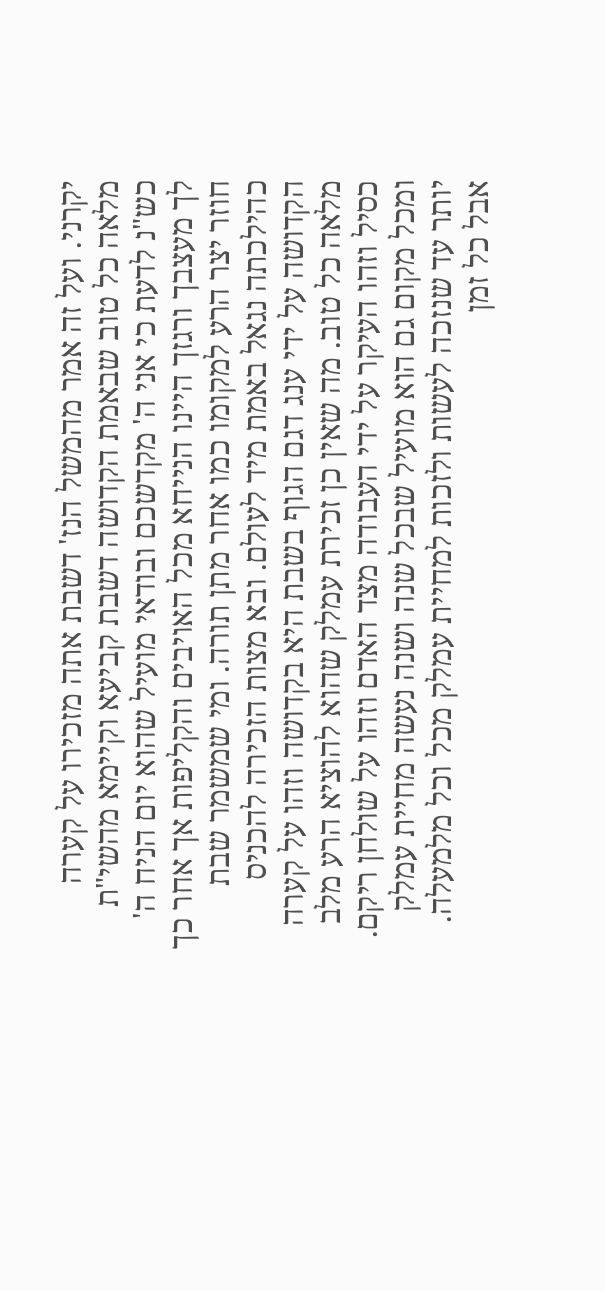יקרני. ועל זה אמר מהמשל הנז' דשבת אתה מזכירו על קערה מלאה כל טוב שבאמת הקדושה דשבת קביעא וקיימא מהשי"ת כש"נ לדעת כי אני ה' מקדשכם ובודאי מועיל שהוא יום הניח ה' לך מעצבך ורגזך היינו הנייחא מכל האויבים והקליפות אך אחר כך חוזר יצר הרע למקומו כמו אחר מתן תורה. ומי שמשמר שבת כהילכתה נגאל באמת מיד לעולם. ובא מצות הזכירה להכניס הקדושה על ידי ענג דגם הגוף בשבת היא בקדושה וזהו על קערה מלאה כל טוב. מה שאין כן זכירת עמלק שהוא להוציא הרע מלב כסיל וזהו העיקר על ידי העבודה מצד האדם וזהו על שולחן ריקם. ומכל מקום גם הוא מועיל שבכל שנה ושנה נעשה מחיית עמלק יותר עד שנזכה לעשות ולזכות למחיית עמלק מכל וכל מלמעלה. אבל כל זמן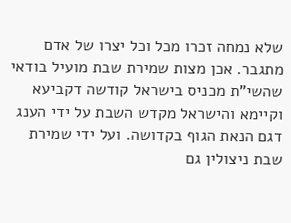שלא נמחה זכרו מכל וכל יצרו של אדם מתגבר. אכן מצות שמירת שבת מועיל בודאי שהשי"ת מכניס בישראל קודשה דקביעא וקיימא והישראל מקדש השבת על ידי הענג דגם הנאת הגוף בקדושה. ועל ידי שמירת שבת ניצולין גם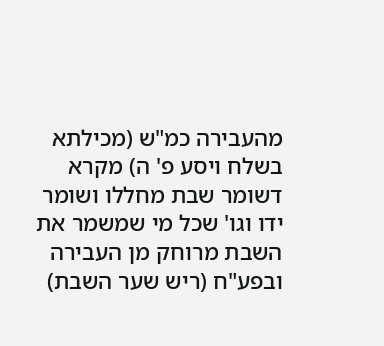מהעבירה כמ"ש (מכילתא בשלח ויסע פ' ה) מקרא דשומר שבת מחללו ושומר ידו וגו' שכל מי שמשמר את השבת מרוחק מן העבירה ובפע"ח (ריש שער השבת)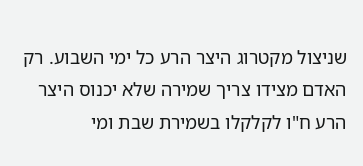שניצול מקטרוג היצר הרע כל ימי השבוע. רק האדם מצידו צריך שמירה שלא יכנוס היצר הרע ח"ו לקלקלו בשמירת שבת ומי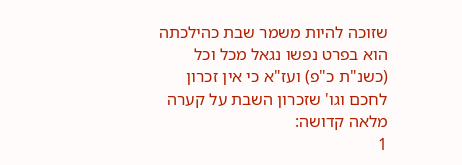שזוכה להיות משמר שבת כהילכתה הוא בפרט נפשו נגאל מכל וכל (כשנ"ת כ"פ) ועז"א כי אין זכרון לחכם וגו' שזכרון השבת על קערה מלאה קדושה:
1